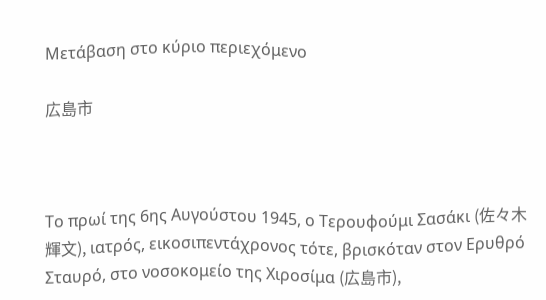Μετάβαση στο κύριο περιεχόμενο

広島市



Το πρωί της 6ης Αυγούστου 1945, ο Τερουφούμι Σασάκι (佐々木 輝文), ιατρός, εικοσιπεντάχρονος τότε, βρισκόταν στον Ερυθρό Σταυρό, στο νοσοκομείο της Χιροσίμα (広島市),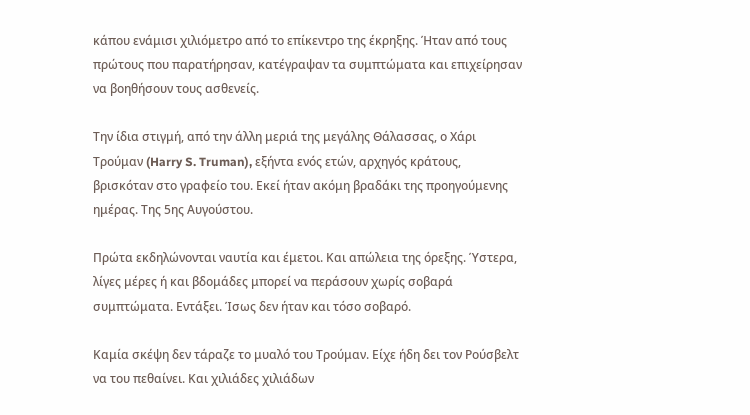κάπου ενάμισι χιλιόμετρο από το επίκεντρο της έκρηξης. Ήταν από τους πρώτους που παρατήρησαν, κατέγραψαν τα συμπτώματα και επιχείρησαν να βοηθήσουν τους ασθενείς.

Την ίδια στιγμή, από την άλλη μεριά της μεγάλης Θάλασσας, ο Χάρι Τρούμαν (Harry S. Truman), εξήντα ενός ετών, αρχηγός κράτους, βρισκόταν στο γραφείο του. Εκεί ήταν ακόμη βραδάκι της προηγούμενης ημέρας. Της 5ης Αυγούστου.

Πρώτα εκδηλώνονται ναυτία και έμετοι. Και απώλεια της όρεξης. Ύστερα, λίγες μέρες ή και βδομάδες μπορεί να περάσουν χωρίς σοβαρά συμπτώματα. Εντάξει. Ίσως δεν ήταν και τόσο σοβαρό.

Καμία σκέψη δεν τάραζε το μυαλό του Τρούμαν. Είχε ήδη δει τον Ρούσβελτ να του πεθαίνει. Και χιλιάδες χιλιάδων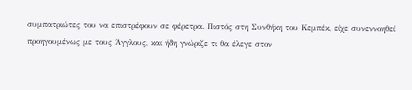συμπατριώτες του να επιστρέφουν σε φέρετρα. Πιστός στη Συνθήκη του Κεμπέκ, είχε συνεννοηθεί προηγουμένως με τους Άγγλους, και ήδη γνώριζε τι θα έλεγε στον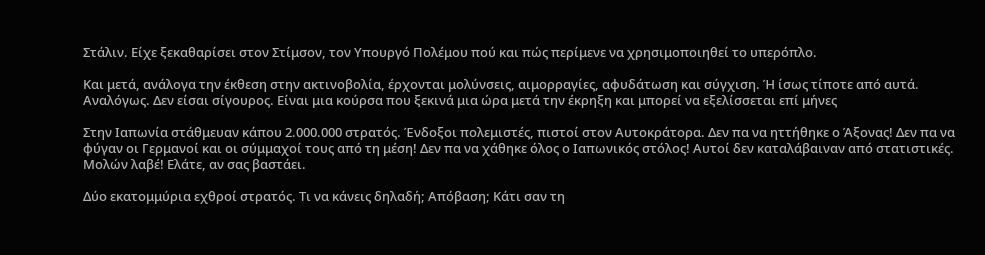Στάλιν. Είχε ξεκαθαρίσει στον Στίμσον, τον Υπουργό Πολέμου πού και πώς περίμενε να χρησιμοποιηθεί το υπερόπλο.

Και μετά, ανάλογα την έκθεση στην ακτινοβολία, έρχονται μολύνσεις, αιμορραγίες, αφυδάτωση και σύγχιση. Ή ίσως τίποτε από αυτά. Αναλόγως. Δεν είσαι σίγουρος. Είναι μια κούρσα που ξεκινά μια ώρα μετά την έκρηξη και μπορεί να εξελίσσεται επί μήνες

Στην Ιαπωνία στάθμευαν κάπου 2.000.000 στρατός. Ένδοξοι πολεμιστές, πιστοί στον Αυτοκράτορα. Δεν πα να ηττήθηκε ο Άξονας! Δεν πα να φύγαν οι Γερμανοί και οι σύμμαχοί τους από τη μέση! Δεν πα να χάθηκε όλος ο Ιαπωνικός στόλος! Αυτοί δεν καταλάβαιναν από στατιστικές. Μολών λαβέ! Ελάτε, αν σας βαστάει.

Δύο εκατομμύρια εχθροί στρατός. Τι να κάνεις δηλαδή; Απόβαση; Κάτι σαν τη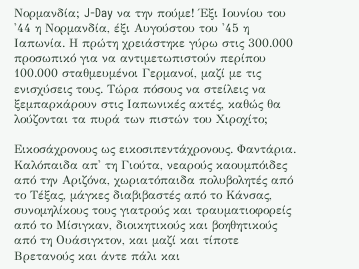Νορμανδία; J-Day να την πούμε! Έξι Ιουνίου του '44 η Νορμανδία, έξι Αυγούστου του '45 η Ιαπωνία. Η πρώτη χρειάστηκε γύρω στις 300.000 προσωπικό για να αντιμετωπιστούν περίπου 100.000 σταθμευμένοι Γερμανοί, μαζί με τις ενισχύσεις τους. Τώρα πόσους να στείλεις να ξεμπαρκάρουν στις Ιαπωνικές ακτές, καθώς θα λούζονται τα πυρά των πιστών του Χιροχίτο;

Εικοσάχρονους ως εικοσιπεντάχρονους. Φαντάρια. Καλόπαιδα απ' τη Γιούτα, νεαρούς καουμπόιδες από την Αριζόνα, χωριατόπαιδα πολυβολητές από το Τέξας, μάγκες διαβιβαστές από το Κάνσας, συνομηλίκους τους γιατρούς και τραυματιοφορείς από το Μίσιγκαν, διοικητικούς και βοηθητικούς από τη Ουάσιγκτον, και μαζί και τίποτε Βρετανούς και άντε πάλι και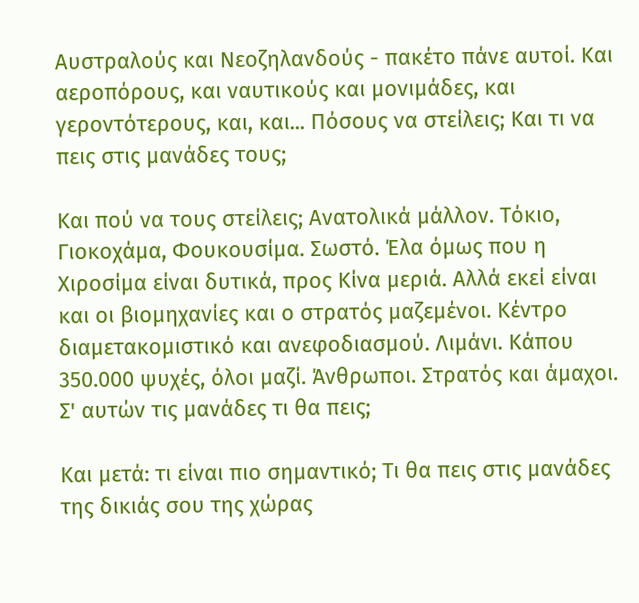Αυστραλούς και Νεοζηλανδούς - πακέτο πάνε αυτοί. Και αεροπόρους, και ναυτικούς και μονιμάδες, και γεροντότερους, και, και... Πόσους να στείλεις; Και τι να πεις στις μανάδες τους;

Και πού να τους στείλεις; Ανατολικά μάλλον. Τόκιο, Γιοκοχάμα, Φουκουσίμα. Σωστό. Έλα όμως που η Χιροσίμα είναι δυτικά, προς Κίνα μεριά. Αλλά εκεί είναι και οι βιομηχανίες και ο στρατός μαζεμένοι. Κέντρο διαμετακομιστικό και ανεφοδιασμού. Λιμάνι. Κάπου 350.000 ψυχές, όλοι μαζί. Άνθρωποι. Στρατός και άμαχοι. Σ' αυτών τις μανάδες τι θα πεις;

Και μετά: τι είναι πιο σημαντικό; Τι θα πεις στις μανάδες της δικιάς σου της χώρας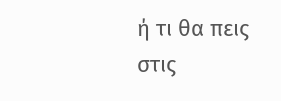ή τι θα πεις στις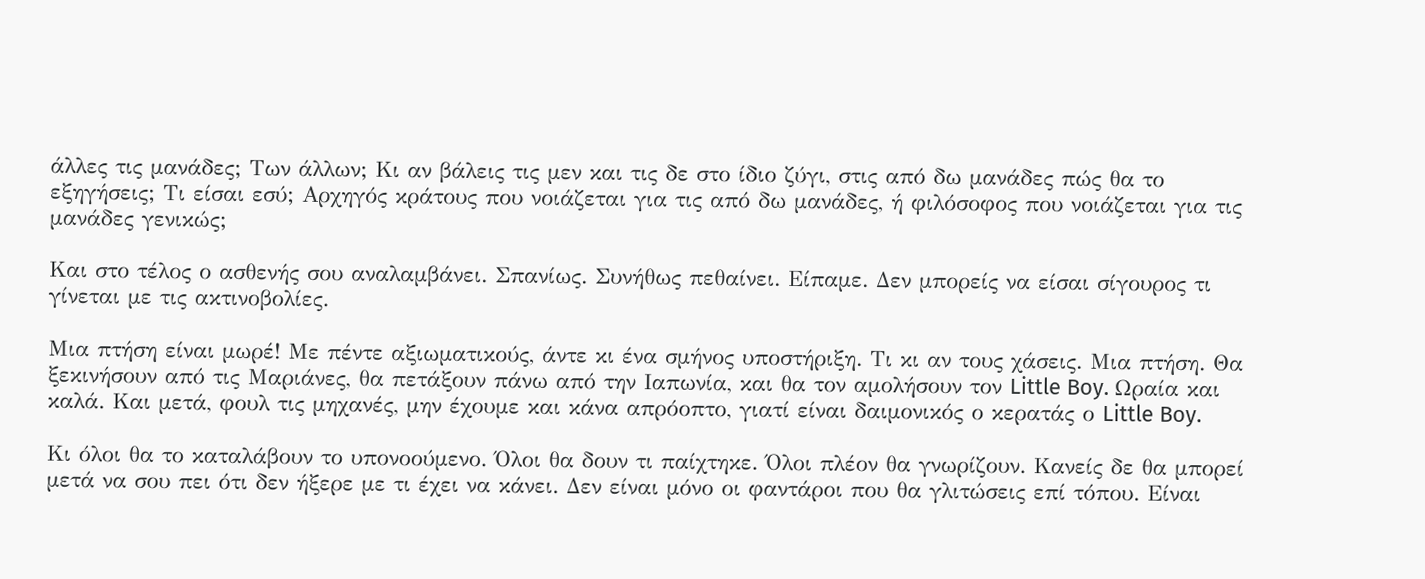άλλες τις μανάδες; Των άλλων; Κι αν βάλεις τις μεν και τις δε στο ίδιο ζύγι, στις από δω μανάδες πώς θα το εξηγήσεις; Τι είσαι εσύ; Αρχηγός κράτους που νοιάζεται για τις από δω μανάδες, ή φιλόσοφος που νοιάζεται για τις μανάδες γενικώς;

Και στο τέλος ο ασθενής σου αναλαμβάνει. Σπανίως. Συνήθως πεθαίνει. Είπαμε. Δεν μπορείς να είσαι σίγουρος τι γίνεται με τις ακτινοβολίες.

Μια πτήση είναι μωρέ! Με πέντε αξιωματικούς, άντε κι ένα σμήνος υποστήριξη. Τι κι αν τους χάσεις. Μια πτήση. Θα ξεκινήσουν από τις Μαριάνες, θα πετάξουν πάνω από την Ιαπωνία, και θα τον αμολήσουν τον Little Boy. Ωραία και καλά. Και μετά, φουλ τις μηχανές, μην έχουμε και κάνα απρόοπτο, γιατί είναι δαιμονικός ο κερατάς ο Little Boy.

Κι όλοι θα το καταλάβουν το υπονοούμενο. Όλοι θα δουν τι παίχτηκε. Όλοι πλέον θα γνωρίζουν. Κανείς δε θα μπορεί μετά να σου πει ότι δεν ήξερε με τι έχει να κάνει. Δεν είναι μόνο οι φαντάροι που θα γλιτώσεις επί τόπου. Είναι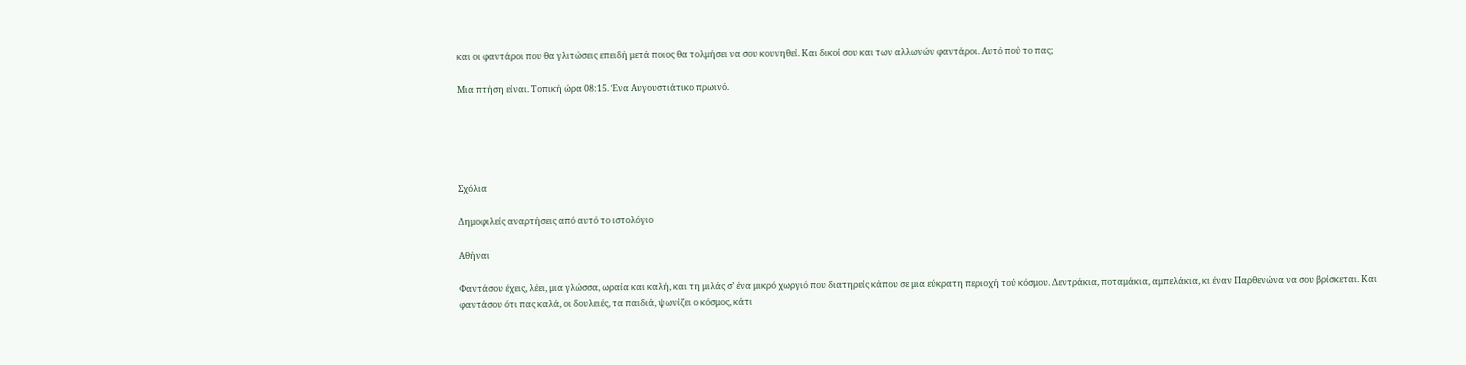και οι φαντάροι που θα γλιτώσεις επειδή μετά ποιος θα τολμήσει να σου κουνηθεί. Και δικοί σου και των αλλωνών φαντάροι. Αυτό πού το πας;

Μια πτήση είναι. Τοπική ώρα 08:15. Ένα Αυγουστιάτικο πρωινό.





Σχόλια

Δημοφιλείς αναρτήσεις από αυτό το ιστολόγιο

Αθήναι

Φαντάσου έχεις, λέει, μια γλώσσα, ωραία και καλή, και τη μιλάς σ’ ένα μικρό χωργιό που διατηρείς κάπου σε μια εύκρατη περιοχή τού κόσμου. Δεντράκια, ποταμάκια, αμπελάκια, κι έναν Παρθενώνα να σου βρίσκεται. Και φαντάσου ότι πας καλά, οι δουλειές, τα παιδιά, ψωνίζει ο κόσμος, κάτι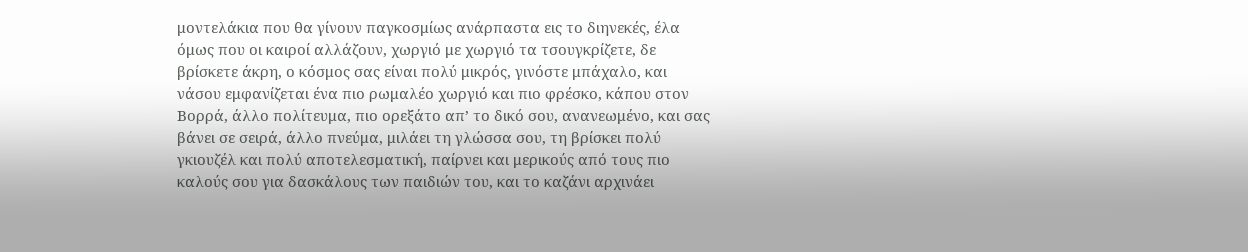μοντελάκια που θα γίνουν παγκοσμίως ανάρπαστα εις το διηνεκές, έλα όμως που οι καιροί αλλάζουν, χωργιό με χωργιό τα τσουγκρίζετε, δε βρίσκετε άκρη, ο κόσμος σας είναι πολύ μικρός, γινόστε μπάχαλο, και νάσου εμφανίζεται ένα πιο ρωμαλέο χωργιό και πιο φρέσκο, κάπου στον Βορρά, άλλο πολίτευμα, πιο ορεξάτο απ’ το δικό σου, ανανεωμένο, και σας βάνει σε σειρά, άλλο πνεύμα, μιλάει τη γλώσσα σου, τη βρίσκει πολύ γκιουζέλ και πολύ αποτελεσματική, παίρνει και μερικούς από τους πιο καλούς σου για δασκάλους των παιδιών του, και το καζάνι αρχινάει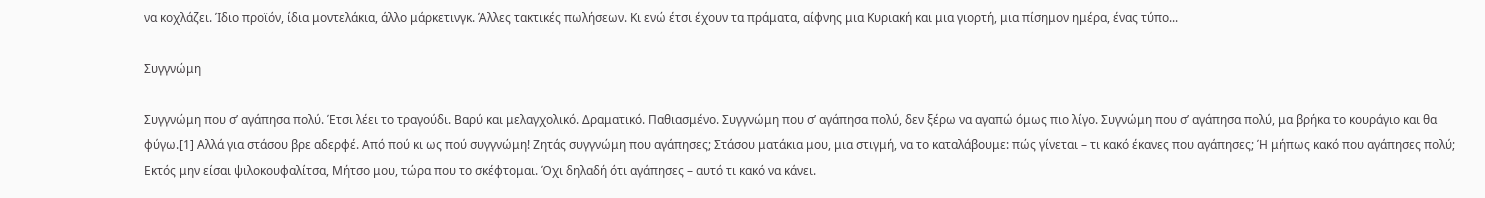να κοχλάζει. Ίδιο προϊόν, ίδια μοντελάκια, άλλο μάρκετινγκ. Άλλες τακτικές πωλήσεων. Κι ενώ έτσι έχουν τα πράματα, αίφνης μια Κυριακή και μια γιορτή, μια πίσημον ημέρα, ένας τύπο...

Συγγνώμη

Συγγνώμη που σ’ αγάπησα πολύ. Έτσι λέει το τραγούδι. Βαρύ και μελαγχολικό. Δραματικό. Παθιασμένο. Συγγνώμη που σ’ αγάπησα πολύ, δεν ξέρω να αγαπώ όμως πιο λίγο. Συγνώμη που σ’ αγάπησα πολύ, μα βρήκα το κουράγιο και θα φύγω.[1] Αλλά για στάσου βρε αδερφέ. Από πού κι ως πού συγγνώμη! Ζητάς συγγνώμη που αγάπησες; Στάσου ματάκια μου, μια στιγμή, να το καταλάβουμε: πώς γίνεται – τι κακό έκανες που αγάπησες; Ή μήπως κακό που αγάπησες πολύ; Εκτός μην είσαι ψιλοκουφαλίτσα, Μήτσο μου, τώρα που το σκέφτομαι. Όχι δηλαδή ότι αγάπησες – αυτό τι κακό να κάνει.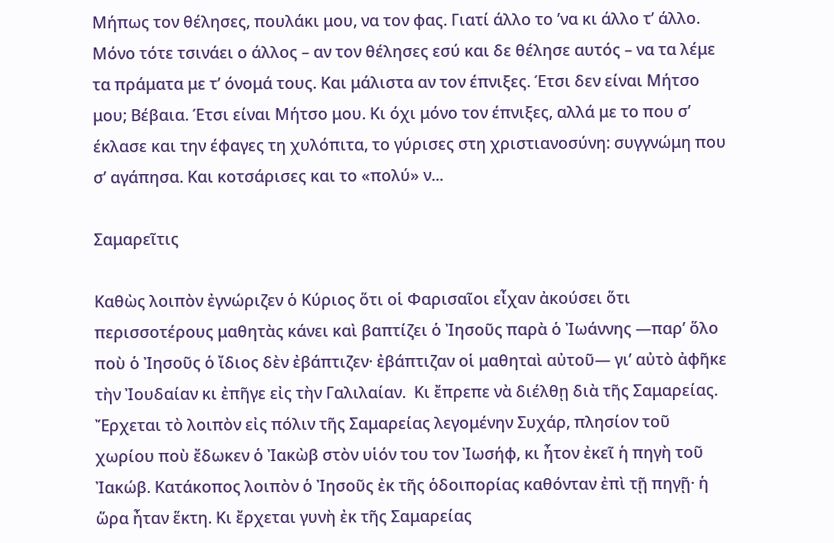Μήπως τον θέλησες, πουλάκι μου, να τον φας. Γιατί άλλο το ’να κι άλλο τ’ άλλο. Μόνο τότε τσινάει ο άλλος – αν τον θέλησες εσύ και δε θέλησε αυτός – να τα λέμε τα πράματα με τ’ όνομά τους. Και μάλιστα αν τον έπνιξες. Έτσι δεν είναι Μήτσο μου; Βέβαια. Έτσι είναι Μήτσο μου. Κι όχι μόνο τον έπνιξες, αλλά με το που σ’ έκλασε και την έφαγες τη χυλόπιτα, το γύρισες στη χριστιανοσύνη: συγγνώμη που σ’ αγάπησα. Και κοτσάρισες και το «πολύ» ν...

Σαμαρεῖτις

Καθὼς λοιπὸν ἐγνώριζεν ὁ Κύριος ὅτι οἱ Φαρισαῖοι εἶχαν ἀκούσει ὅτι περισσοτέρους μαθητὰς κάνει καὶ βαπτίζει ὁ Ἰησοῦς παρὰ ὁ Ἰωάννης —παρ’ ὅλο ποὺ ὁ Ἰησοῦς ὁ ἴδιος δὲν ἐβάπτιζεν· ἐβάπτιζαν οἱ μαθηταὶ αὐτοῦ— γι’ αὐτὸ ἀφῆκε τὴν Ἰουδαίαν κι ἐπῆγε εἰς τὴν Γαλιλαίαν.  Κι ἔπρεπε νὰ διέλθῃ διὰ τῆς Σαμαρείας. Ἔρχεται τὸ λοιπὸν εἰς πόλιν τῆς Σαμαρείας λεγομένην Συχάρ, πλησίον τοῦ χωρίου ποὺ ἔδωκεν ὁ Ἰακὼβ στὸν υἱόν του τον Ἰωσήφ, κι ἦτον ἐκεῖ ἡ πηγὴ τοῦ Ἰακώβ. Κατάκοπος λοιπὸν ὁ Ἰησοῦς ἐκ τῆς ὁδοιπορίας καθόνταν ἐπὶ τῇ πηγῇ· ἡ ὥρα ἦταν ἕκτη. Κι ἔρχεται γυνὴ ἐκ τῆς Σαμαρείας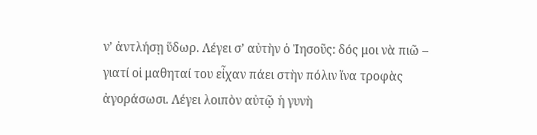ν’ ἀντλήσῃ ὕδωρ. Λέγει σ’ αὐτὴν ὁ Ἰησοῦς: δός μοι νὰ πιῶ – γιατί οἱ μαθηταί του εἶχαν πάει στὴν πόλιν ἵνα τροφὰς ἀγοράσωσι. Λέγει λοιπὸν αὐτῷ ἡ γυνὴ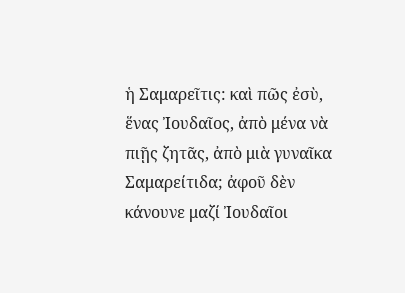ἡ Σαμαρεῖτις: καὶ πῶς ἐσὺ, ἕνας Ἰουδαῖος, ἀπὸ μένα νὰ πιῇς ζητᾶς, ἀπὸ μιὰ γυναῖκα Σαμαρείτιδα; ἀφοῦ δὲν κάνουνε μαζί Ἰουδαῖοι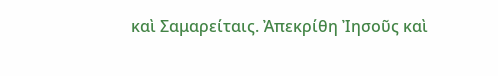καὶ Σαμαρείταις. Ἀπεκρίθη Ἰησοῦς καὶ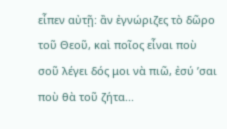εἶπεν αὐτῇ: ἂν ἐγνώριζες τὸ δῶρο τοῦ Θεοῦ, καὶ ποῖος εἶναι ποὺ σοῦ λέγει δός μοι νὰ πιῶ, ἐσύ ’σαι ποὺ θὰ τοῦ ζήτα...